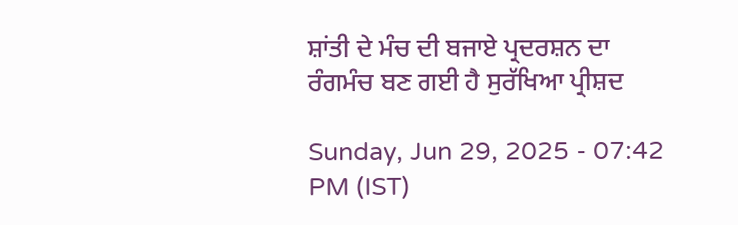ਸ਼ਾਂਤੀ ਦੇ ਮੰਚ ਦੀ ਬਜਾਏ ਪ੍ਰਦਰਸ਼ਨ ਦਾ ਰੰਗਮੰਚ ਬਣ ਗਈ ਹੈ ਸੁਰੱਖਿਆ ਪ੍ਰੀਸ਼ਦ

Sunday, Jun 29, 2025 - 07:42 PM (IST)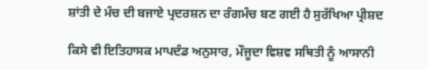ਸ਼ਾਂਤੀ ਦੇ ਮੰਚ ਦੀ ਬਜਾਏ ਪ੍ਰਦਰਸ਼ਨ ਦਾ ਰੰਗਮੰਚ ਬਣ ਗਈ ਹੈ ਸੁਰੱਖਿਆ ਪ੍ਰੀਸ਼ਦ

ਕਿਸੇ ਵੀ ਇਤਿਹਾਸਕ ਮਾਪਦੰਡ ਅਨੁਸਾਰ, ਮੌਜੂਦਾ ਵਿਸ਼ਵ ਸਥਿਤੀ ਨੂੰ ਆਸਾਨੀ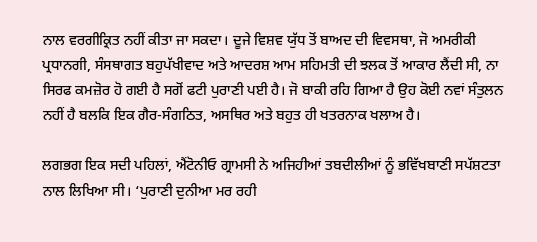ਨਾਲ ਵਰਗੀਕ੍ਰਿਤ ਨਹੀਂ ਕੀਤਾ ਜਾ ਸਕਦਾ। ਦੂਜੇ ਵਿਸ਼ਵ ਯੁੱਧ ਤੋਂ ਬਾਅਦ ਦੀ ਵਿਵਸਥਾ, ਜੋ ਅਮਰੀਕੀ ਪ੍ਰਧਾਨਗੀ, ਸੰਸਥਾਗਤ ਬਹੁਪੱਖੀਵਾਦ ਅਤੇ ਆਦਰਸ਼ ਆਮ ਸਹਿਮਤੀ ਦੀ ਝਲਕ ਤੋਂ ਆਕਾਰ ਲੈਂਦੀ ਸੀ, ਨਾ ਸਿਰਫ ਕਮਜ਼ੋਰ ਹੋ ਗਈ ਹੈ ਸਗੋਂ ਫਟੀ ਪੁਰਾਣੀ ਪਈ ਹੈ। ਜੋ ਬਾਕੀ ਰਹਿ ਗਿਆ ਹੈ ਉਹ ਕੋਈ ਨਵਾਂ ਸੰਤੁਲਨ ਨਹੀਂ ਹੈ ਬਲਕਿ ਇਕ ਗੈਰ-ਸੰਗਠਿਤ, ਅਸਥਿਰ ਅਤੇ ਬਹੁਤ ਹੀ ਖਤਰਨਾਕ ਖਲਾਅ ਹੈ।

ਲਗਭਗ ਇਕ ਸਦੀ ਪਹਿਲਾਂ, ਐਂਟੋਨੀਓ ਗ੍ਰਾਮਸੀ ਨੇ ਅਜਿਹੀਆਂ ਤਬਦੀਲੀਆਂ ਨੂੰ ਭਵਿੱਖਬਾਣੀ ਸਪੱਸ਼ਟਤਾ ਨਾਲ ਲਿਖਿਆ ਸੀ। ‘ਪੁਰਾਣੀ ਦੁਨੀਆ ਮਰ ਰਹੀ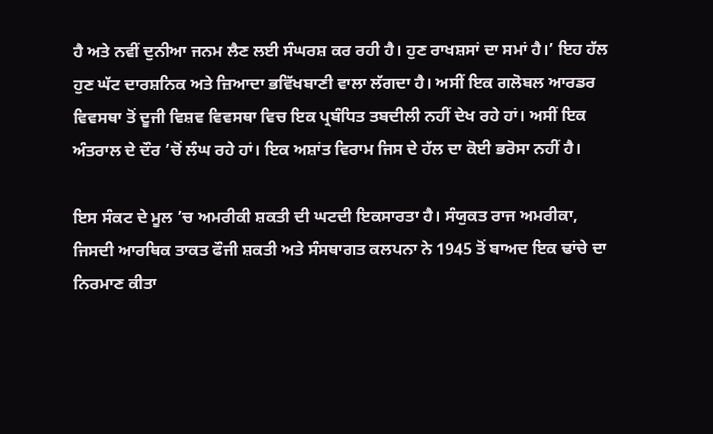ਹੈ ਅਤੇ ਨਵੀਂ ਦੁਨੀਆ ਜਨਮ ਲੈਣ ਲਈ ਸੰਘਰਸ਼ ਕਰ ਰਹੀ ਹੈ। ਹੁਣ ਰਾਖਸ਼ਸਾਂ ਦਾ ਸਮਾਂ ਹੈ।’ ਇਹ ਹੱਲ ਹੁਣ ਘੱਟ ਦਾਰਸ਼ਨਿਕ ਅਤੇ ਜ਼ਿਆਦਾ ਭਵਿੱਖਬਾਣੀ ਵਾਲਾ ਲੱਗਦਾ ਹੈ। ਅਸੀਂ ਇਕ ਗਲੋਬਲ ਆਰਡਰ ਵਿਵਸਥਾ ਤੋਂ ਦੂਜੀ ਵਿਸ਼ਵ ਵਿਵਸਥਾ ਵਿਚ ਇਕ ਪ੍ਰਬੰਧਿਤ ਤਬਦੀਲੀ ਨਹੀਂ ਦੇਖ ਰਹੇ ਹਾਂ। ਅਸੀਂ ਇਕ ਅੰਤਰਾਲ ਦੇ ਦੌਰ ’ਚੋਂ ਲੰਘ ਰਹੇ ਹਾਂ। ਇਕ ਅਸ਼ਾਂਤ ਵਿਰਾਮ ਜਿਸ ਦੇ ਹੱਲ ਦਾ ਕੋਈ ਭਰੋਸਾ ਨਹੀਂ ਹੈ।

ਇਸ ਸੰਕਟ ਦੇ ਮੂਲ ’ਚ ਅਮਰੀਕੀ ਸ਼ਕਤੀ ਦੀ ਘਟਦੀ ਇਕਸਾਰਤਾ ਹੈ। ਸੰਯੁਕਤ ਰਾਜ ਅਮਰੀਕਾ, ਜਿਸਦੀ ਆਰਥਿਕ ਤਾਕਤ ਫੌਜੀ ਸ਼ਕਤੀ ਅਤੇ ਸੰਸਥਾਗਤ ਕਲਪਨਾ ਨੇ 1945 ਤੋਂ ਬਾਅਦ ਇਕ ਢਾਂਚੇ ਦਾ ਨਿਰਮਾਣ ਕੀਤਾ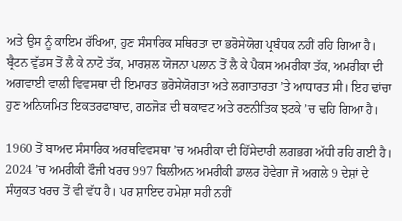ਅਤੇ ਉਸ ਨੂੰ ਕਾਇਮ ਰੱਖਿਆ, ਹੁਣ ਸੰਸਾਰਿਕ ਸਥਿਰਤਾ ਦਾ ਭਰੋਸੇਯੋਗ ਪ੍ਰਬੰਧਕ ਨਹੀਂ ਰਹਿ ਗਿਆ ਹੈ। ਬ੍ਰੈਟਨ ਵੁੱਡਸ ਤੋਂ ਲੈ ਕੇ ਨਾਟੋ ਤੱਕ, ਮਾਰਸ਼ਲ ਯੋਜਨਾ ਪਲਾਨ ਤੋਂ ਲੈ ਕੇ ਪੈਕਸ ਅਮਰੀਕਾ ਤੱਕ, ਅਮਰੀਕਾ ਦੀ ਅਗਵਾਈ ਵਾਲੀ ਵਿਵਸਥਾ ਦੀ ਇਮਾਰਤ ਭਰੋਸੇਯੋਗਤਾ ਅਤੇ ਲਗਾਤਾਰਤਾ ’ਤੇ ਆਧਾਰਤ ਸੀ। ਇਹ ਢਾਂਚਾ ਹੁਣ ਅਨਿਯਮਿਤ ਇਕਤਰਫਾਬਾਦ, ਗਠਜੋੜ ਦੀ ਥਕਾਵਟ ਅਤੇ ਰਣਨੀਤਿਕ ਝਟਕੇ ’ਚ ਢਹਿ ਗਿਆ ਹੈ।

1960 ਤੋਂ ਬਾਅਦ ਸੰਸਾਰਿਕ ਅਰਥਵਿਵਸਥਾ ’ਚ ਅਮਰੀਕਾ ਦੀ ਹਿੱਸੇਦਾਰੀ ਲਗਭਗ ਅੱਧੀ ਰਹਿ ਗਈ ਹੈ। 2024 ’ਚ ਅਮਰੀਕੀ ਫੌਜੀ ਖਰਚ 997 ਬਿਲੀਅਨ ਅਮਰੀਕੀ ਡਾਲਰ ਹੋਵੇਗਾ ਜੋ ਅਗਲੇ 9 ਦੇਸ਼ਾਂ ਦੇ ਸੰਯੁਕਤ ਖਰਚ ਤੋਂ ਵੀ ਵੱਧ ਹੈ। ਪਰ ਸ਼ਾਇਦ ਹਮੇਸ਼ਾ ਸਹੀ ਨਹੀਂ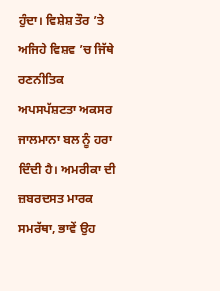ਹੁੰਦਾ। ਵਿਸ਼ੇਸ਼ ਤੌਰ ’ਤੇ ਅਜਿਹੇ ਵਿਸ਼ਵ ’ਚ ਜਿੱਥੇ ਰਣਨੀਤਿਕ ਅਪਸਪੱਸ਼ਟਤਾ ਅਕਸਰ ਜਾਲਮਾਨਾ ਬਲ ਨੂੰ ਹਰਾ ਦਿੰਦੀ ਹੈ। ਅਮਰੀਕਾ ਦੀ ਜ਼ਬਰਦਸਤ ਮਾਰਕ ਸਮਰੱਥਾ, ਭਾਵੇਂ ਉਹ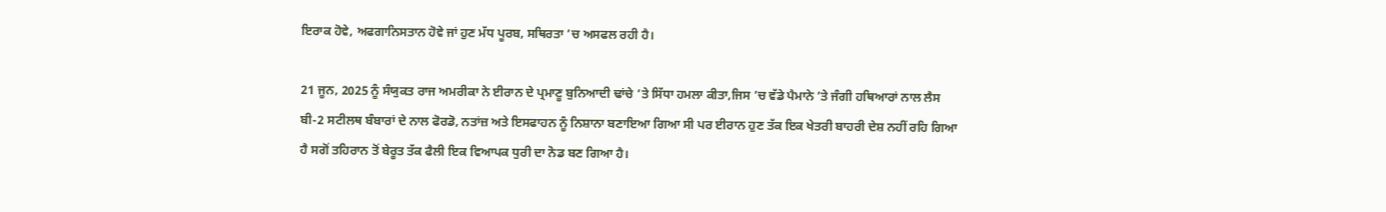ਇਰਾਕ ਹੋਵੇ, ਅਫਗਾਨਿਸਤਾਨ ਹੋਵੇ ਜਾਂ ਹੁਣ ਮੱਧ ਪੂਰਬ, ਸਥਿਰਤਾ ’ਚ ਅਸਫਲ ਰਹੀ ਹੈ।

21 ਜੂਨ, 2025 ਨੂੰ ਸੰਯੁਕਤ ਰਾਜ ਅਮਰੀਕਾ ਨੇ ਈਰਾਨ ਦੇ ਪ੍ਰਮਾਣੂ ਬੁਨਿਆਦੀ ਢਾਂਚੇ ’ਤੇ ਸਿੱਧਾ ਹਮਲਾ ਕੀਤਾ,ਜਿਸ ’ਚ ਵੱਡੇ ਪੈਮਾਨੇ ’ਤੇ ਜੰਗੀ ਹਥਿਆਰਾਂ ਨਾਲ ਲੈਸ ਬੀ-2 ਸਟੀਲਥ ਬੰਬਾਰਾਂ ਦੇ ਨਾਲ ਫੋਰਡੋ, ਨਤਾਂਜ਼ ਅਤੇ ਇਸਫਾਹਨ ਨੂੰ ਨਿਸ਼ਾਨਾ ਬਣਾਇਆ ਗਿਆ ਸੀ ਪਰ ਈਰਾਨ ਹੁਣ ਤੱਕ ਇਕ ਖੇਤਰੀ ਬਾਹਰੀ ਦੇਸ਼ ਨਹੀਂ ਰਹਿ ਗਿਆ ਹੈ ਸਗੋਂ ਤਹਿਰਾਨ ਤੋਂ ਬੇਰੂਤ ਤੱਕ ਫੈਲੀ ਇਕ ਵਿਆਪਕ ਧੁਰੀ ਦਾ ਨੋਡ ਬਣ ਗਿਆ ਹੈ।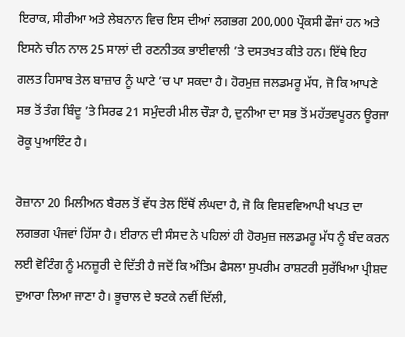ਇਰਾਕ, ਸੀਰੀਆ ਅਤੇ ਲੇਬਨਾਨ ਵਿਚ ਇਸ ਦੀਆਂ ਲਗਭਗ 200,000 ਪ੍ਰੌਕਸੀ ਫੌਜਾਂ ਹਨ ਅਤੇ ਇਸਨੇ ਚੀਨ ਨਾਲ 25 ਸਾਲਾਂ ਦੀ ਰਣਨੀਤਕ ਭਾਈਵਾਲੀ ’ਤੇ ਦਸਤਖਤ ਕੀਤੇ ਹਨ। ਇੱਥੇ ਇਹ ਗਲਤ ਹਿਸਾਬ ਤੇਲ ਬਾਜ਼ਾਰ ਨੂੰ ਘਾਟੇ ’ਚ ਪਾ ਸਕਦਾ ਹੈ। ਹੋਰਮੁਜ਼ ਜਲਡਮਰੂ ਮੱਧ, ਜੋ ਕਿ ਆਪਣੇ ਸਭ ਤੋਂ ਤੰਗ ਬਿੰਦੂ ’ਤੇ ਸਿਰਫ 21 ਸਮੁੰਦਰੀ ਮੀਲ ਚੌੜਾ ਹੈ, ਦੁਨੀਆ ਦਾ ਸਭ ਤੋਂ ਮਹੱਤਵਪੂਰਨ ਊਰਜਾ ਰੋਕੂ ਪੁਆਇੰਟ ਹੈ।

ਰੋਜ਼ਾਨਾ 20 ਮਿਲੀਅਨ ਬੈਰਲ ਤੋਂ ਵੱਧ ਤੇਲ ਇੱਥੋਂ ਲੰਘਦਾ ਹੈ, ਜੋ ਕਿ ਵਿਸ਼ਵਵਿਆਪੀ ਖਪਤ ਦਾ ਲਗਭਗ ਪੰਜਵਾਂ ਹਿੱਸਾ ਹੈ। ਈਰਾਨ ਦੀ ਸੰਸਦ ਨੇ ਪਹਿਲਾਂ ਹੀ ਹੋਰਮੁਜ਼ ਜਲਡਮਰੂ ਮੱਧ ਨੂੰ ਬੰਦ ਕਰਨ ਲਈ ਵੋਟਿੰਗ ਨੂੰ ਮਨਜ਼ੂਰੀ ਦੇ ਦਿੱਤੀ ਹੈ ਜਦੋਂ ਕਿ ਅੰਤਿਮ ਫੈਸਲਾ ਸੁਪਰੀਮ ਰਾਸ਼ਟਰੀ ਸੁਰੱਖਿਆ ਪ੍ਰੀਸ਼ਦ ਦੁਆਰਾ ਲਿਆ ਜਾਣਾ ਹੈ। ਭੂਚਾਲ ਦੇ ਝਟਕੇ ਨਵੀਂ ਦਿੱਲੀ,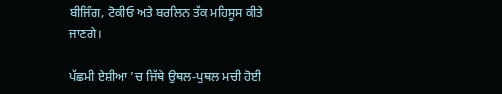ਬੀਜਿੰਗ, ਟੋਕੀਓ ਅਤੇ ਬਰਲਿਨ ਤੱਕ ਮਹਿਸੂਸ ਕੀਤੇ ਜਾਣਗੇ।

ਪੱਛਮੀ ਏਸ਼ੀਆ ’ਚ ਜਿੱਥੇ ਉਥਲ-ਪੁਥਲ ਮਚੀ ਹੋਈ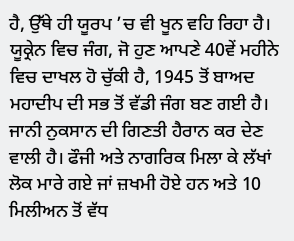ਹੈ, ਉੱਥੇ ਹੀ ਯੂਰਪ ’ਚ ਵੀ ਖੂਨ ਵਹਿ ਰਿਹਾ ਹੈ। ਯੂਕ੍ਰੇਨ ਵਿਚ ਜੰਗ, ਜੋ ਹੁਣ ਆਪਣੇ 40ਵੇਂ ਮਹੀਨੇ ਵਿਚ ਦਾਖਲ ਹੋ ਚੁੱਕੀ ਹੈ, 1945 ਤੋਂ ਬਾਅਦ ਮਹਾਦੀਪ ਦੀ ਸਭ ਤੋਂ ਵੱਡੀ ਜੰਗ ਬਣ ਗਈ ਹੈ। ਜਾਨੀ ਨੁਕਸਾਨ ਦੀ ਗਿਣਤੀ ਹੈਰਾਨ ਕਰ ਦੇਣ ਵਾਲੀ ਹੈ। ਫੌਜੀ ਅਤੇ ਨਾਗਰਿਕ ਮਿਲਾ ਕੇ ਲੱਖਾਂ ਲੋਕ ਮਾਰੇ ਗਏ ਜਾਂ ਜ਼ਖਮੀ ਹੋਏ ਹਨ ਅਤੇ 10 ਮਿਲੀਅਨ ਤੋਂ ਵੱਧ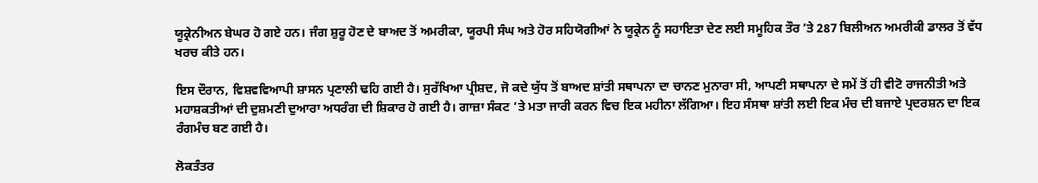ਯੂਕ੍ਰੇਨੀਅਨ ਬੇਘਰ ਹੋ ਗਏ ਹਨ। ਜੰਗ ਸ਼ੁਰੂ ਹੋਣ ਦੇ ਬਾਅਦ ਤੋਂ ਅਮਰੀਕਾ, ਯੂਰਪੀ ਸੰਘ ਅਤੇ ਹੋਰ ਸਹਿਯੋਗੀਆਂ ਨੇ ਯੂਕ੍ਰੇਨ ਨੂੰ ਸਹਾਇਤਾ ਦੇਣ ਲਈ ਸਮੂਹਿਕ ਤੌਰ ’ਤੇ 287 ਬਿਲੀਅਨ ਅਮਰੀਕੀ ਡਾਲਰ ਤੋਂ ਵੱਧ ਖਰਚ ਕੀਤੇ ਹਨ।

ਇਸ ਦੌਰਾਨ, ਵਿਸ਼ਵਵਿਆਪੀ ਸ਼ਾਸਨ ਪ੍ਰਣਾਲੀ ਢਹਿ ਗਈ ਹੈ। ਸੁਰੱਖਿਆ ਪ੍ਰੀਸ਼ਦ, ਜੋ ਕਦੇ ਯੁੱਧ ਤੋਂ ਬਾਅਦ ਸ਼ਾਂਤੀ ਸਥਾਪਨਾ ਦਾ ਚਾਨਣ ਮੁਨਾਰਾ ਸੀ, ਆਪਣੀ ਸਥਾਪਨਾ ਦੇ ਸਮੇਂ ਤੋਂ ਹੀ ਵੀਟੋ ਰਾਜਨੀਤੀ ਅਤੇ ਮਹਾਸ਼ਕਤੀਆਂ ਦੀ ਦੁਸ਼ਮਣੀ ਦੁਆਰਾ ਅਧਰੰਗ ਦੀ ਸ਼ਿਕਾਰ ਹੋ ਗਈ ਹੈ। ਗਾਜ਼ਾ ਸੰਕਟ ’ਤੇ ਮਤਾ ਜਾਰੀ ਕਰਨ ਵਿਚ ਇਕ ਮਹੀਨਾ ਲੱਗਿਆ। ਇਹ ਸੰਸਥਾ ਸ਼ਾਂਤੀ ਲਈ ਇਕ ਮੰਚ ਦੀ ਬਜਾਏ ਪ੍ਰਦਰਸ਼ਨ ਦਾ ਇਕ ਰੰਗਮੰਚ ਬਣ ਗਈ ਹੈ।

ਲੋਕਤੰਤਰ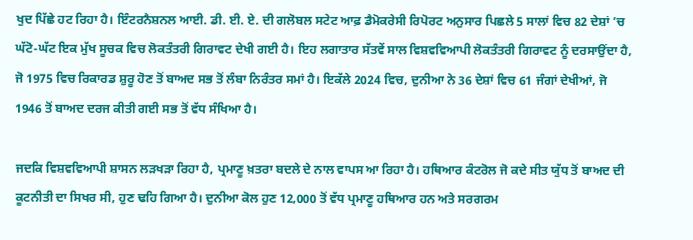ਖੁਦ ਪਿੱਛੇ ਹਟ ਰਿਹਾ ਹੈ। ਇੰਟਰਨੈਸ਼ਨਲ ਆਈ. ਡੀ. ਈ. ਏ. ਦੀ ਗਲੋਬਲ ਸਟੇਟ ਆਫ਼ ਡੈਮੋਕਰੇਸੀ ਰਿਪੋਰਟ ਅਨੁਸਾਰ ਪਿਛਲੇ 5 ਸਾਲਾਂ ਵਿਚ 82 ਦੇਸ਼ਾਂ ’ਚ ਘੱਟੋ-ਘੱਟ ਇਕ ਮੁੱਖ ਸੂਚਕ ਵਿਚ ਲੋਕਤੰਤਰੀ ਗਿਰਾਵਟ ਦੇਖੀ ਗਈ ਹੈ। ਇਹ ਲਗਾਤਾਰ ਸੱਤਵੇਂ ਸਾਲ ਵਿਸ਼ਵਵਿਆਪੀ ਲੋਕਤੰਤਰੀ ਗਿਰਾਵਟ ਨੂੰ ਦਰਸਾਉਂਦਾ ਹੈ, ਜੋ 1975 ਵਿਚ ਰਿਕਾਰਡ ਸ਼ੁਰੂ ਹੋਣ ਤੋਂ ਬਾਅਦ ਸਭ ਤੋਂ ਲੰਬਾ ਨਿਰੰਤਰ ਸਮਾਂ ਹੈ। ਇਕੱਲੇ 2024 ਵਿਚ, ਦੁਨੀਆ ਨੇ 36 ਦੇਸ਼ਾਂ ਵਿਚ 61 ਜੰਗਾਂ ਦੇਖੀਆਂ, ਜੋ 1946 ਤੋਂ ਬਾਅਦ ਦਰਜ ਕੀਤੀ ਗਈ ਸਭ ਤੋਂ ਵੱਧ ਸੰਖਿਆ ਹੈ।

ਜਦਕਿ ਵਿਸ਼ਵਵਿਆਪੀ ਸ਼ਾਸਨ ਲੜਖੜਾ ਰਿਹਾ ਹੈ, ਪ੍ਰਮਾਣੂ ਖ਼ਤਰਾ ਬਦਲੇ ਦੇ ਨਾਲ ਵਾਪਸ ਆ ਰਿਹਾ ਹੈ। ਹਥਿਆਰ ਕੰਟਰੋਲ ਜੋ ਕਦੇ ਸੀਤ ਯੁੱਧ ਤੋਂ ਬਾਅਦ ਦੀ ਕੂਟਨੀਤੀ ਦਾ ਸਿਖਰ ਸੀ, ਹੁਣ ਢਹਿ ਗਿਆ ਹੈ। ਦੁਨੀਆ ਕੋਲ ਹੁਣ 12,000 ਤੋਂ ਵੱਧ ਪ੍ਰਮਾਣੂ ਹਥਿਆਰ ਹਨ ਅਤੇ ਸਰਗਰਮ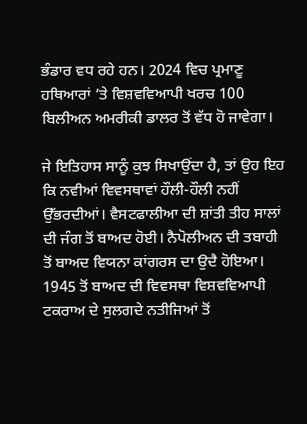ਭੰਡਾਰ ਵਧ ਰਹੇ ਹਨ। 2024 ਵਿਚ ਪ੍ਰਮਾਣੂ ਹਥਿਆਰਾਂ ’ਤੇ ਵਿਸ਼ਵਵਿਆਪੀ ਖਰਚ 100 ਬਿਲੀਅਨ ਅਮਰੀਕੀ ਡਾਲਰ ਤੋਂ ਵੱਧ ਹੋ ਜਾਵੇਗਾ।

ਜੇ ਇਤਿਹਾਸ ਸਾਨੂੰ ਕੁਝ ਸਿਖਾਉਂਦਾ ਹੈ, ਤਾਂ ਉਹ ਇਹ ਕਿ ਨਵੀਆਂ ਵਿਵਸਥਾਵਾਂ ਹੌਲੀ-ਹੌਲੀ ਨਹੀਂ ਉੱਭਰਦੀਆਂ। ਵੈਸਟਫਾਲੀਆ ਦੀ ਸ਼ਾਂਤੀ ਤੀਹ ਸਾਲਾਂ ਦੀ ਜੰਗ ਤੋਂ ਬਾਅਦ ਹੋਈ। ਨੈਪੋਲੀਅਨ ਦੀ ਤਬਾਹੀ ਤੋਂ ਬਾਅਦ ਵਿਯਨਾ ਕਾਂਗਰਸ ਦਾ ਉਦੈ ਹੋਇਆ। 1945 ਤੋਂ ਬਾਅਦ ਦੀ ਵਿਵਸਥਾ ਵਿਸ਼ਵਵਿਆਪੀ ਟਕਰਾਅ ਦੇ ਸੁਲਗਦੇ ਨਤੀਜਿਆਂ ਤੋਂ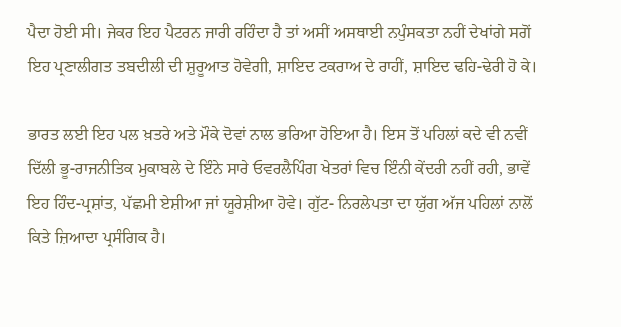ਪੈਦਾ ਹੋਈ ਸੀ। ਜੇਕਰ ਇਹ ਪੈਟਰਨ ਜਾਰੀ ਰਹਿੰਦਾ ਹੈ ਤਾਂ ਅਸੀਂ ਅਸਥਾਈ ਨਪੁੰਸਕਤਾ ਨਹੀਂ ਦੇਖਾਂਗੇ ਸਗੋਂ ਇਹ ਪ੍ਰਣਾਲੀਗਤ ਤਬਦੀਲੀ ਦੀ ਸ਼ੁਰੂਆਤ ਹੋਵੇਗੀ, ਸ਼ਾਇਦ ਟਕਰਾਅ ਦੇ ਰਾਹੀਂ, ਸ਼ਾਇਦ ਢਹਿ-ਢੇਰੀ ਹੋ ਕੇ।

ਭਾਰਤ ਲਈ ਇਹ ਪਲ ਖ਼ਤਰੇ ਅਤੇ ਮੌਕੇ ਦੋਵਾਂ ਨਾਲ ਭਰਿਆ ਹੋਇਆ ਹੈ। ਇਸ ਤੋਂ ਪਹਿਲਾਂ ਕਦੇ ਵੀ ਨਵੀਂ ਦਿੱਲੀ ਭੂ-ਰਾਜਨੀਤਿਕ ਮੁਕਾਬਲੇ ਦੇ ਇੰਨੇ ਸਾਰੇ ਓਵਰਲੈਪਿੰਗ ਖੇਤਰਾਂ ਵਿਚ ਇੰਨੀ ਕੇਂਦਰੀ ਨਹੀਂ ਰਹੀ, ਭਾਵੇਂ ਇਹ ਹਿੰਦ-ਪ੍ਰਸ਼ਾਂਤ, ਪੱਛਮੀ ਏਸ਼ੀਆ ਜਾਂ ਯੂਰੇਸ਼ੀਆ ਹੋਵੇ। ਗੁੱਟ- ਨਿਰਲੇਪਤਾ ਦਾ ਯੁੱਗ ਅੱਜ ਪਹਿਲਾਂ ਨਾਲੋਂ ਕਿਤੇ ਜ਼ਿਆਦਾ ਪ੍ਰਸੰਗਿਕ ਹੈ।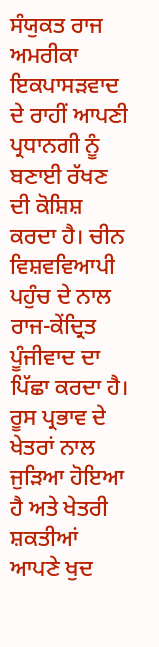ਸੰਯੁਕਤ ਰਾਜ ਅਮਰੀਕਾ ਇਕਪਾਸੜਵਾਦ ਦੇ ਰਾਹੀਂ ਆਪਣੀ ਪ੍ਰਧਾਨਗੀ ਨੂੰ ਬਣਾਈ ਰੱਖਣ ਦੀ ਕੋਸ਼ਿਸ਼ ਕਰਦਾ ਹੈ। ਚੀਨ ਵਿਸ਼ਵਵਿਆਪੀ ਪਹੁੰਚ ਦੇ ਨਾਲ ਰਾਜ-ਕੇਂਦ੍ਰਿਤ ਪੂੰਜੀਵਾਦ ਦਾ ਪਿੱਛਾ ਕਰਦਾ ਹੈ। ਰੂਸ ਪ੍ਰਭਾਵ ਦੇ ਖੇਤਰਾਂ ਨਾਲ ਜੁੜਿਆ ਹੋਇਆ ਹੈ ਅਤੇ ਖੇਤਰੀ ਸ਼ਕਤੀਆਂ ਆਪਣੇ ਖੁਦ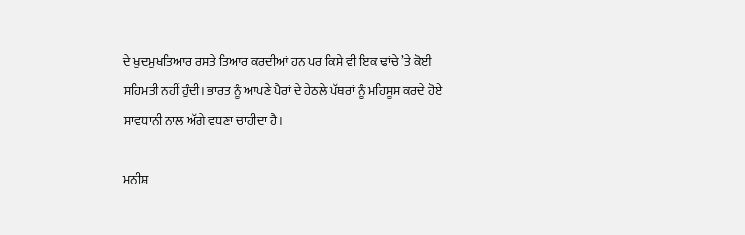ਦੇ ਖੁਦਮੁਖਤਿਆਰ ਰਸਤੇ ਤਿਆਰ ਕਰਦੀਆਂ ਹਨ ਪਰ ਕਿਸੇ ਵੀ ਇਕ ਢਾਂਚੇ ’ਤੇ ਕੋਈ ਸਹਿਮਤੀ ਨਹੀਂ ਹੁੰਦੀ। ਭਾਰਤ ਨੂੰ ਆਪਣੇ ਪੈਰਾਂ ਦੇ ਹੇਠਲੇ ਪੱਥਰਾਂ ਨੂੰ ਮਹਿਸੂਸ ਕਰਦੇ ਹੋਏ ਸਾਵਧਾਨੀ ਨਾਲ ਅੱਗੇ ਵਧਣਾ ਚਾਹੀਦਾ ਹੈ।

ਮਨੀਸ਼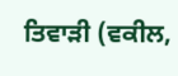ਤਿਵਾੜੀ (ਵਕੀਲ,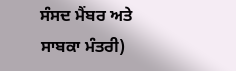ਸੰਸਦ ਮੈਂਬਰ ਅਤੇ ਸਾਬਕਾ ਮੰਤਰੀ)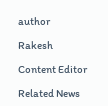author

Rakesh

Content Editor

Related News